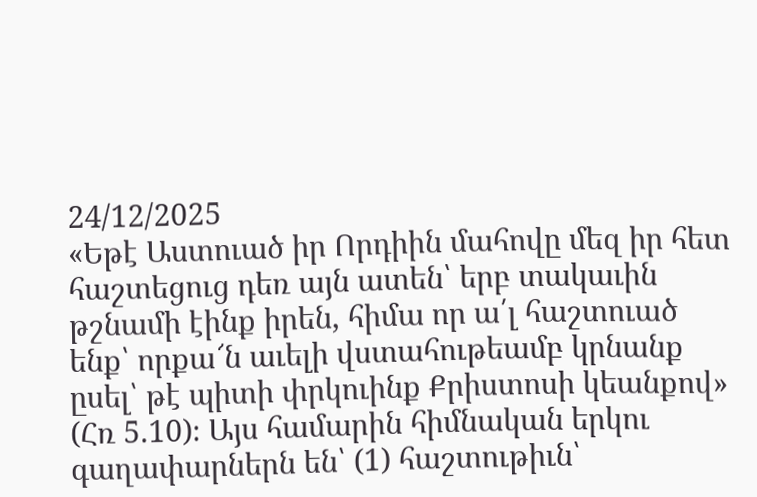24/12/2025
«Եթէ Աստուած իր Որդիին մահովը մեզ իր հետ հաշտեցուց դեռ այն ատեն՝ երբ տակաւին թշնամի էինք իրեն, հիմա որ ա՛լ հաշտուած ենք՝ որքա՜ն աւելի վստահութեամբ կրնանք ըսել՝ թէ պիտի փրկուինք Քրիստոսի կեանքով» (Հռ 5.10)։ Այս համարին հիմնական երկու գաղափարներն են՝ (1) հաշտութիւն՝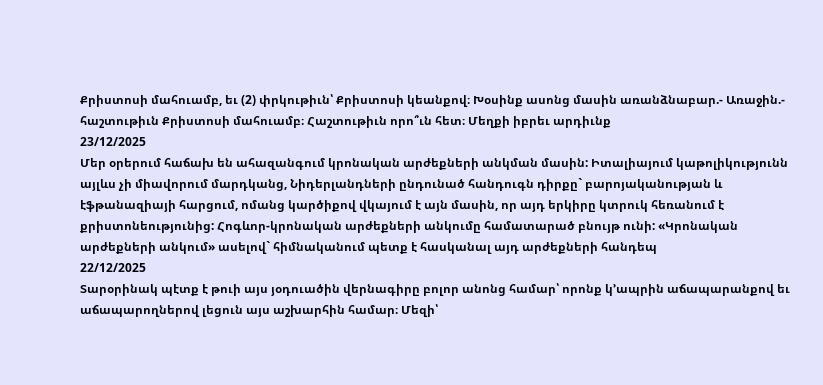Քրիստոսի մահուամբ, եւ (2) փրկութիւն՝ Քրիստոսի կեանքով։ Խօսինք ասոնց մասին առանձնաբար.- Առաջին.- հաշտութիւն Քրիստոսի մահուամբ։ Հաշտութիւն որո՞ւն հետ։ Մեղքի իբրեւ արդիւնք
23/12/2025
Մեր օրերում հաճախ են ահազանգում կրոնական արժեքների անկման մասին: Իտալիայում կաթոլիկությունն այլևս չի միավորում մարդկանց, Նիդերլանդների ընդունած հանդուգն դիրքը` բարոյականության և էֆթանազիայի հարցում, ոմանց կարծիքով վկայում է այն մասին, որ այդ երկիրը կտրուկ հեռանում է քրիստոնեությունից: Հոգևոր-կրոնական արժեքների անկումը համատարած բնույթ ունի: «Կրոնական արժեքների անկում» ասելով` հիմնականում պետք է հասկանալ այդ արժեքների հանդեպ
22/12/2025
Տարօրինակ պէտք է թուի այս յօդուածին վերնագիրը բոլոր անոնց համար՝ որոնք կ՚ապրին աճապարանքով եւ աճապարողներով լեցուն այս աշխարհին համար։ Մեզի՝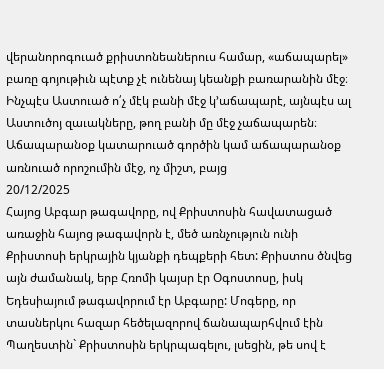վերանորոգուած քրիստոնեաներուս համար, «աճապարել» բառը գոյութիւն պէտք չէ ունենայ կեանքի բառարանին մէջ։ Ինչպէս Աստուած ո՛չ մէկ բանի մէջ կ՚աճապարէ, այնպէս ալ Աստուծոյ զաւակները, թող բանի մը մէջ չաճապարեն։ Աճապարանօք կատարուած գործին կամ աճապարանօք առնուած որոշումին մէջ, ոչ միշտ, բայց
20/12/2025
Հայոց Աբգար թագավորը, ով Քրիստոսին հավատացած առաջին հայոց թագավորն է, մեծ առնչություն ունի Քրիստոսի երկրային կյանքի դեպքերի հետ: Քրիստոս ծնվեց այն ժամանակ, երբ Հռոմի կայսր էր Օգոստոսը, իսկ Եդեսիայում թագավորում էր Աբգարը: Մոգերը, որ տասներկու հազար հեծելազորով ճանապարհվում էին Պաղեստին` Քրիստոսին երկրպագելու, լսեցին, թե սով է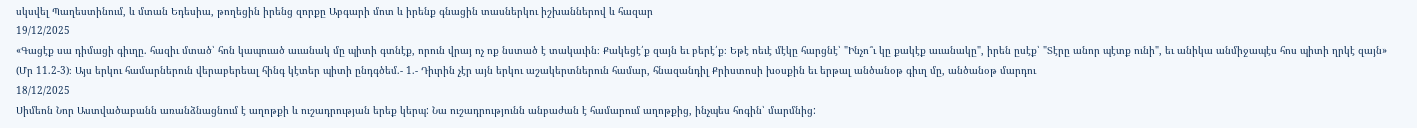սկսվել Պաղեստինում, և մտան Եդեսիա, թողեցին իրենց զորքը Աբգարի մոտ և իրենք գնացին տասներկու իշխաններով և հազար
19/12/2025
«Գացէք սա դիմացի գիւղը. հազիւ մտած՝ հոն կապուած աւանակ մը պիտի գտնէք, որուն վրայ ոչ ոք նստած է տակաւին։ Քակեցէ՛ք զայն եւ բերէ՛ք։ Եթէ ոեւէ մէկը հարցնէ՝ "Ինչո՞ւ կը քակէք աւանակը", իրեն ըսէք՝ "Տէրը անոր պէտք ունի", եւ անիկա անմիջապէս հոս պիտի ղրկէ զայն» (Մր 11.2-3)։ Այս երկու համարներուն վերաբերեալ հինգ կէտեր պիտի ընդգծեմ.- 1.- Դիւրին չէր այն երկու աշակերտներուն համար, հնազանդիլ Քրիստոսի խօսքին եւ երթալ անծանօթ գիւղ մը, անծանօթ մարդու
18/12/2025
Սիմեոն Նոր Աստվածաբանն առանձնացնում է աղոթքի և ուշադրության երեք կերպ: Նա ուշադրությունն անբաժան է համարում աղոթքից, ինչպես հոգին՝ մարմնից: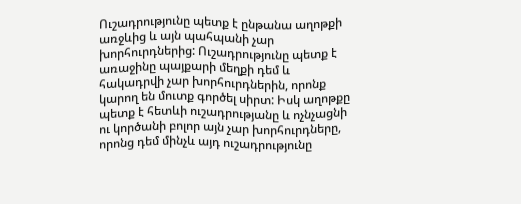Ուշադրությունը պետք է ընթանա աղոթքի առջևից և այն պահպանի չար խորհուրդներից: Ուշադրությունը պետք է առաջինը պայքարի մեղքի դեմ և հակադրվի չար խորհուրդներին, որոնք կարող են մուտք գործել սիրտ: Իսկ աղոթքը պետք է հետևի ուշադրությանը և ոչնչացնի ու կործանի բոլոր այն չար խորհուրդները, որոնց դեմ մինչև այդ ուշադրությունը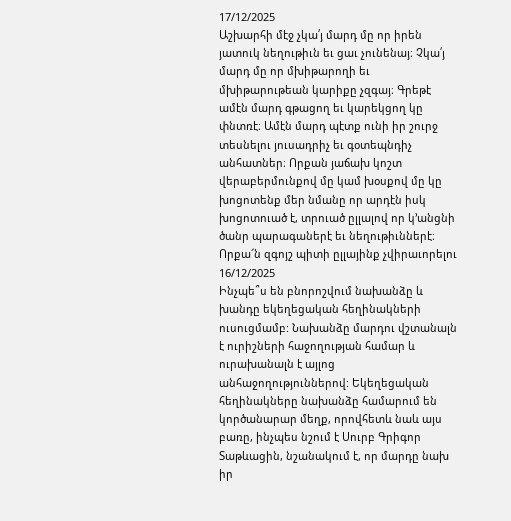17/12/2025
Աշխարհի մէջ չկա՛յ մարդ մը որ իրեն յատուկ նեղութիւն եւ ցաւ չունենայ։ Չկա՛յ մարդ մը որ մխիթարողի եւ մխիթարութեան կարիքը չզգայ։ Գրեթէ ամէն մարդ գթացող եւ կարեկցող կը փնտռէ։ Ամէն մարդ պէտք ունի իր շուրջ տեսնելու յուսադրիչ եւ գօտեպնդիչ անհատներ։ Որքան յաճախ կոշտ վերաբերմունքով մը կամ խօսքով մը կը խոցոտենք մեր նմանը որ արդէն իսկ խոցոտուած է, տրուած ըլլալով որ կ՚անցնի ծանր պարագաներէ եւ նեղութիւններէ։ Որքա՜ն զգոյշ պիտի ըլլայինք չվիրաւորելու
16/12/2025
Ինչպե՞ս են բնորոշվում նախանձը և խանդը եկեղեցական հեղինակների ուսուցմամբ: Նախանձը մարդու վշտանալն է ուրիշների հաջողության համար և ուրախանալն է այլոց անհաջողություններով: Եկեղեցական հեղինակները նախանձը համարում են կործանարար մեղք, որովհետև նաև այս բառը, ինչպես նշում է Սուրբ Գրիգոր Տաթևացին, նշանակում է, որ մարդը նախ իր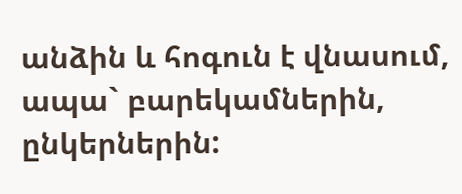անձին և հոգուն է վնասում, ապա` բարեկամներին, ընկերներին: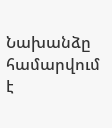Նախանձը համարվում է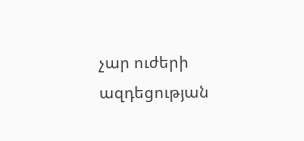չար ուժերի ազդեցության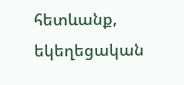հետևանք, եկեղեցական